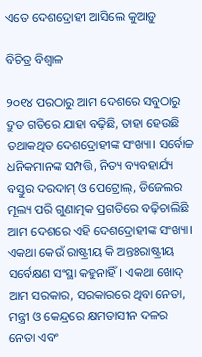ଏତେ ଦେଶଦ୍ରୋହୀ ଆସିଲେ କୁଆଡ଼ୁ

ବିଚିତ୍ର ବିଶ୍ୱାଳ

୨୦୧୪ ପରଠାରୁ ଆମ ଦେଶରେ ସବୁଠାରୁ ଦ୍ରୁତ ଗତିରେ ଯାହା ବଢ଼ିଛି, ତାହା ହେଉଛି ତଥାକଥିତ ଦେଶଦ୍ରୋହୀଙ୍କ ସଂଖ୍ୟା। ସର୍ବୋଚ୍ଚ ଧନିକମାନଙ୍କ ସମ୍ପତ୍ତି, ନିତ୍ୟ ବ୍ୟବହାର୍ଯ୍ୟ ବସ୍ତୁର ଦରଦାମ୍‌ ଓ ପେଟ୍ରୋଲ୍‌, ଡିଜେଲର ମୂଲ୍ୟ ପରି ଗୁଣାତ୍ମକ ପ୍ରଗତିରେ ବଢ଼ିଚାଲିଛି ଆମ ଦେଶରେ ଏହି ଦେଶଦ୍ରୋହୀଙ୍କ ସଂଖ୍ୟା। ଏକଥା କେଉଁ ରାଷ୍ଟ୍ରୀୟ କି ଅନ୍ତଃରାଷ୍ଟ୍ରୀୟ ସର୍ବେକ୍ଷଣ ସଂସ୍ଥା କହୁନାହିଁ। ଏକଥା ଖୋଦ୍‌ ଆମ ସରକାର, ସରକାରରେ ଥିବା ନେତା, ମନ୍ତ୍ରୀ ଓ କେନ୍ଦ୍ରରେ କ୍ଷମତାସୀନ ଦଳର ନେତା ଏବଂ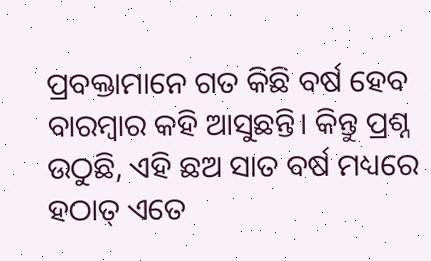ପ୍ରବକ୍ତାମାନେ ଗତ କିଛି ବର୍ଷ ହେବ ବାରମ୍ବାର କହି ଆସୁଛନ୍ତି। କିନ୍ତୁ ପ୍ରଶ୍ନ ଉଠୁଛି, ଏହି ଛଅ ସାତ ବର୍ଷ ମଧ୍ୟରେ ହଠାତ୍‌ ଏତେ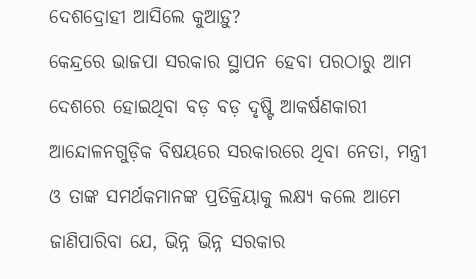ଦେଶଦ୍ରୋହୀ ଆସିଲେ କୁଆଡ଼ୁ?
କେନ୍ଦ୍ରରେ ଭାଜପା ସରକାର ସ୍ଥାପନ ହେବା ପରଠାରୁ ଆମ ଦେଶରେ ହୋଇଥିବା ବଡ଼ ବଡ଼ ଦୃଷ୍ଟି ଆକର୍ଷଣକାରୀ ଆନ୍ଦୋଳନଗୁଡ଼ିକ ବିଷୟରେ ସରକାରରେ ଥିବା ନେତା, ମନ୍ତ୍ରୀ ଓ ତାଙ୍କ ସମର୍ଥକମାନଙ୍କ ପ୍ରତିକ୍ରିୟାକୁ ଲକ୍ଷ୍ୟ କଲେ ଆମେ ଜାଣିପାରିବା ଯେ, ଭିନ୍ନ ଭିନ୍ନ ସରକାର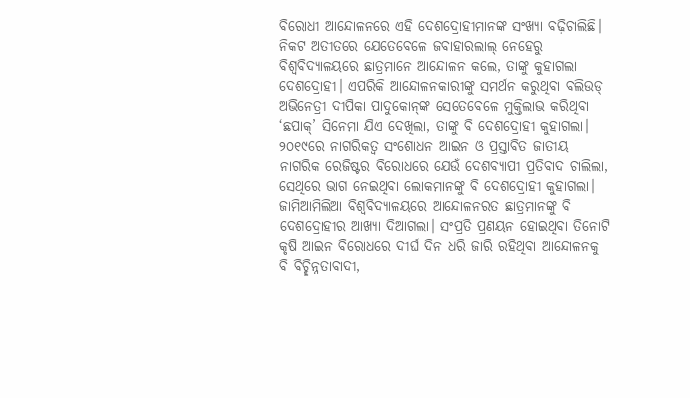ବିରୋଧୀ ଆନ୍ଦୋଳନରେ ଏହି ଦେଶଦ୍ରୋହୀମାନଙ୍କ ସଂଖ୍ୟା ବଢ଼ିଚାଲିଛି। ନିକଟ ଅତୀତରେ ଯେତେବେଳେ ଜବାହାରଲାଲ୍‌ ନେହେରୁ ବିଶ୍ୱବିଦ୍ୟାଳୟରେ ଛାତ୍ରମାନେ ଆନ୍ଦୋଳନ କଲେ, ତାଙ୍କୁ କୁହାଗଲା ଦେଶଦ୍ରୋହୀ। ଏପରିକି ଆନ୍ଦୋଳନକାରୀଙ୍କୁ ସମର୍ଥନ କରୁଥିବା ବଲିଉଡ୍‌ ଅଭିନେତ୍ରୀ ଦୀପିକା ପାଦୁକୋନ୍‌ଙ୍କ ସେତେବେଳେ ମୁକ୍ତିଲାଭ କରିଥିବା ‘ଛପାକ୍‌’ ସିନେମା ଯିଏ ଦେଖିଲା, ତାଙ୍କୁ ବି ଦେଶଦ୍ରୋହୀ କୁହାଗଲା। ୨୦୧୯ରେ ନାଗରିକତ୍ୱ ସଂଶୋଧନ ଆଇନ ଓ ପ୍ରସ୍ତାବିତ ଜାତୀୟ ନାଗରିକ ରେଜିଷ୍ଟର ବିରୋଧରେ ଯେଉଁ ଦେଶବ୍ୟାପୀ ପ୍ରତିବାଦ ଚାଲିଲା, ସେଥିରେ ଭାଗ ନେଇଥିବା ଲୋକମାନଙ୍କୁ ବି ଦେଶଦ୍ରୋହୀ କୁହାଗଲା। ଜାମିଆମିଲିଆ ବିଶ୍ୱବିଦ୍ୟାଳୟରେ ଆନ୍ଦୋଳନରତ ଛାତ୍ରମାନଙ୍କୁ ବି ଦେଶଦ୍ରୋହୀର ଆଖ୍ୟା ଦିଆଗଲା। ସଂପ୍ରତି ପ୍ରଣୟନ ହୋଇଥିବା ତିନୋଟି କୃଷି ଆଇନ ବିରୋଧରେ ଦୀର୍ଘ ଦିନ ଧରି ଜାରି ରହିଥିବା ଆନ୍ଦୋଳନକୁ ବି ବିଚ୍ଛିନ୍ନତାବାଦୀ,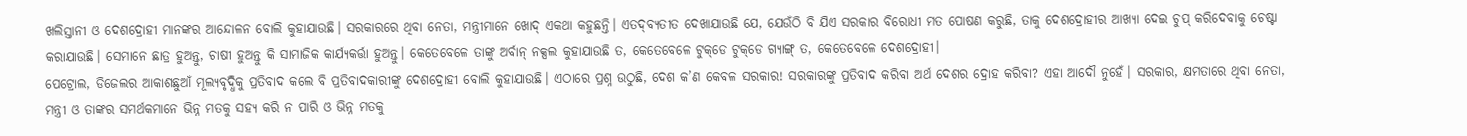ଖଲିସ୍ତାନୀ ଓ ଦେଶଦ୍ରୋହୀ ମାନଙ୍କର ଆନ୍ଦୋଳନ ବୋଲି କୁହାଯାଉଛି। ସରକାରରେ ଥିବା ନେତା, ମନ୍ତ୍ରୀମାନେ ଖୋଦ୍‌ ଏକଥା କହୁଛନ୍ତି। ଏତଦ୍‌ବ୍ୟତୀତ ଦେଖାଯାଉଛି ଯେ, ଯେଉଁଠି ବି ଯିଏ ସରକାର ବିରୋଧୀ ମତ ପୋଷଣ କରୁଛି, ତାକୁ ଦେଶଦ୍ରୋହୀର ଆଖ୍ୟା ଦେଇ ଚୁପ୍‌ କରିଦେବାକୁ ଚେଷ୍ଟା କରାଯାଉଛି। ସେମାନେ ଛାତ୍ର ହୁଅନ୍ତୁ, ଚାଷୀ ହୁଅନ୍ତୁ କି ସାମାଜିକ କାର୍ଯ୍ୟକର୍ତ୍ତା ହୁଅନ୍ତୁ। କେତେବେଳେ ତାଙ୍କୁ ଅର୍ବାନ୍‌ ନକ୍ସଲ କୁହାଯାଉଛି ତ, କେତେବେଳେ ଟୁକ୍‌ଡେ ଟୁକ୍‌ଡେ ଗ୍ୟାଙ୍ଗ୍‌ ତ, କେତେବେଳେ ଦେଶଦ୍ରୋହୀ।
ପେଟ୍ରୋଲ, ଡିଜେଲର ଆକାଶଛୁଆଁ ମୂଲ୍ୟବୃଦ୍ଧିକୁ ପ୍ରତିବାଦ କଲେ ବି ପ୍ରତିବାଦକାରୀଙ୍କୁ ଦେଶଦ୍ରୋହୀ ବୋଲି କୁହାଯାଉଛି। ଏଠାରେ ପ୍ରଶ୍ନ ଉଠୁଛି, ଦେଶ କ’ଣ କେବଳ ସରକାର! ସରକାରଙ୍କୁ ପ୍ରତିବାଦ କରିବା ଅର୍ଥ ଦେଶର ଦ୍ରୋହ କରିବା? ଏହା ଆଦୌ ନୁହେଁ। ସରକାର, କ୍ଷମତାରେ ଥିବା ନେତା, ମନ୍ତ୍ରୀ ଓ ତାଙ୍କର ସମର୍ଥକମାନେ ଭିନ୍ନ ମତକୁ ସହ୍ୟ କରି ନ ପାରି ଓ ଭିନ୍ନ ମତକୁ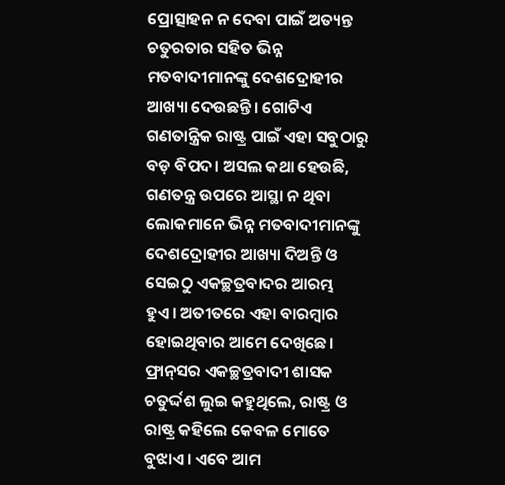ପ୍ରୋତ୍ସାହନ ନ ଦେବା ପାଇଁ ଅତ୍ୟନ୍ତ ଚତୁରତାର ସହିତ ଭିନ୍ନ ମତବାଦୀମାନଙ୍କୁ ଦେଶଦ୍ରୋହୀର ଆଖ୍ୟା ଦେଉଛନ୍ତି। ଗୋଟିଏ ଗଣତାନ୍ତ୍ରିକ ରାଷ୍ଟ୍ର ପାଇଁ ଏହା ସବୁଠାରୁ ବଡ଼ ବିପଦ। ଅସଲ କଥା ହେଉଛି, ଗଣତନ୍ତ୍ର ଉପରେ ଆସ୍ଥା ନ ଥିବା ଲୋକମାନେ ଭିନ୍ନ ମତବାଦୀମାନଙ୍କୁ ଦେଶଦ୍ରୋହୀର ଆଖ୍ୟା ଦିଅନ୍ତି ଓ ସେଇଠୁ ଏକଚ୍ଛତ୍ରବାଦର ଆରମ୍ଭ ହୁଏ। ଅତୀତରେ ଏହା ବାରମ୍ବାର ହୋଇଥିବାର ଆମେ ଦେଖିଛେ। ଫ୍ରାନ୍‌ସର ଏକଚ୍ଛତ୍ରବାଦୀ ଶାସକ ଚତୁର୍ଦ୍ଦଶ ଲୁଇ କହୁଥିଲେ, ରାଷ୍ଟ୍ର ଓ ରାଷ୍ଟ୍ର କହିଲେ କେବଳ ମୋତେ ବୁଝାଏ। ଏବେ ଆମ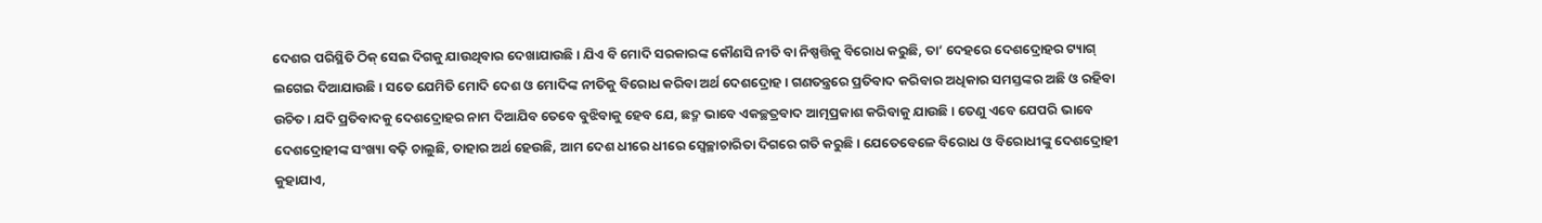ଦେଶର ପରିସ୍ଥିତି ଠିକ୍‌ ସେଇ ଦିଗକୁ ଯାଉଥିବାର ଦେଖାଯାଉଛି। ଯିଏ ବି ମୋଦି ସରକାରଙ୍କ କୌଣସି ନୀତି ବା ନିଷ୍ପତ୍ତିକୁ ବିରୋଧ କରୁଛି, ତା’ ଦେହରେ ଦେଶଦ୍ରୋହର ଟ୍ୟାଗ୍‌ ଲଗେଇ ଦିଆଯାଉଛି। ସତେ ଯେମିତି ମୋଦି ଦେଶ ଓ ମୋଦିଙ୍କ ନୀତିକୁ ବିରୋଧ କରିବା ଅର୍ଥ ଦେଶଦ୍ରୋହ। ଗଣତନ୍ତ୍ରରେ ପ୍ରତିବାଦ କରିବାର ଅଧିକାର ସମସ୍ତଙ୍କର ଅଛି ଓ ରହିବା ଉଚିତ। ଯଦି ପ୍ରତିବାଦକୁ ଦେଶଦ୍ରୋହର ନାମ ଦିଆଯିବ ତେବେ ବୁଝିବାକୁ ହେବ ଯେ, ଛଦ୍ମ ଭାବେ ଏକଚ୍ଛତ୍ରବାଦ ଆତ୍ମପ୍ରକାଶ କରିବାକୁ ଯାଉଛି। ତେଣୁ ଏବେ ଯେପରି ଭାବେ ଦେଶଦ୍ରୋହୀଙ୍କ ସଂଖ୍ୟା ବଢ଼ି ଚାଲୁଛି, ତାହାର ଅର୍ଥ ହେଉଛି, ଆମ ଦେଶ ଧୀରେ ଧୀରେ ସ୍ବେଚ୍ଛାଚାରିତା ଦିଗରେ ଗତି କରୁଛି। ଯେତେବେଳେ ବିରୋଧ ଓ ବିରୋଧୀଙ୍କୁ ଦେଶଦ୍ରୋହୀ କୁହାଯାଏ,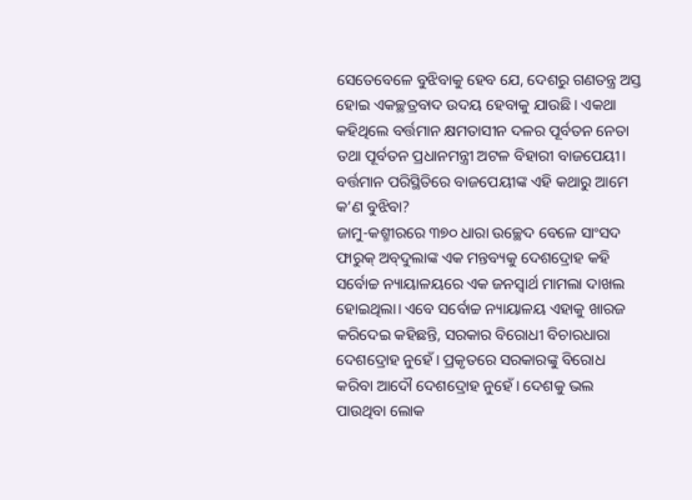ସେତେବେଳେ ବୁଝିବାକୁ ହେବ ଯେ, ଦେଶରୁ ଗଣତନ୍ତ୍ର ଅସ୍ତ ହୋଇ ଏକଚ୍ଛତ୍ରବାଦ ଉଦୟ ହେବାକୁ ଯାଉଛି। ଏକଥା କହିଥିଲେ ବର୍ତ୍ତମାନ କ୍ଷମତାସୀନ ଦଳର ପୂର୍ବତନ ନେତା ତଥା ପୂର୍ବତନ ପ୍ରଧାନମନ୍ତ୍ରୀ ଅଟଳ ବିହାରୀ ବାଜପେୟୀ। ବର୍ତ୍ତମାନ ପରିସ୍ଥିତିରେ ବାଜପେୟୀଙ୍କ ଏହି କଥାରୁ ଆମେ କ’ଣ ବୁଝିବା?
ଜାମୁ-କଶ୍ମୀରରେ ୩୭୦ ଧାରା ଉଚ୍ଛେଦ ବେଳେ ସାଂସଦ ଫାରୁକ୍‌ ଅବ୍‌ଦୁଲାଙ୍କ ଏକ ମନ୍ତବ୍ୟକୁ ଦେଶଦ୍ରୋହ କହି ସର୍ବୋଚ୍ଚ ନ୍ୟାୟାଳୟରେ ଏକ ଜନସ୍ବାର୍ଥ ମାମଲା ଦାଖଲ ହୋଇଥିଲା। ଏବେ ସର୍ବୋଚ୍ଚ ନ୍ୟାୟାଳୟ ଏହାକୁ ଖାରଜ କରିଦେଇ କହିଛନ୍ତି, ସରକାର ବିରୋଧୀ ବିଚାରଧାରା ଦେଶଦ୍ରୋହ ନୁହେଁ। ପ୍ରକୃତରେ ସରକାରଙ୍କୁ ବିରୋଧ କରିବା ଆଦୌ ଦେଶଦ୍ରୋହ ନୁହେଁ। ଦେଶକୁ ଭଲ ପାଉଥିବା ଲୋକ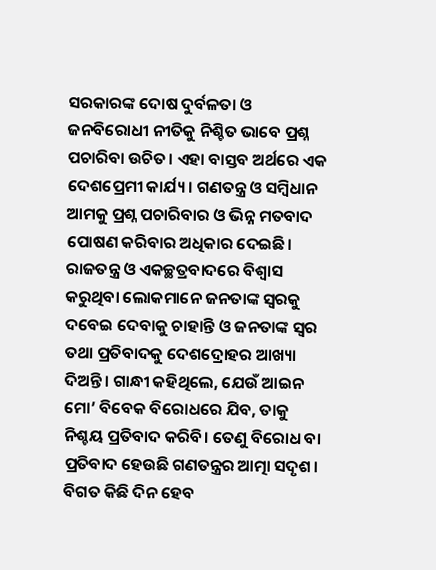ସରକାରଙ୍କ ଦୋଷ ଦୁର୍ବଳତା ଓ ଜନବିରୋଧୀ ନୀତିକୁ ନିଶ୍ଚିତ ଭାବେ ପ୍ରଶ୍ନ ପଚାରିବା ଉଚିତ। ଏହା ବାସ୍ତବ ଅର୍ଥରେ ଏକ ଦେଶପ୍ରେମୀ କାର୍ଯ୍ୟ। ଗଣତନ୍ତ୍ର ଓ ସମ୍ବିଧାନ ଆମକୁ ପ୍ରଶ୍ନ ପଚାରିବାର ଓ ଭିନ୍ନ ମତବାଦ ପୋଷଣ କରିବାର ଅଧିକାର ଦେଇଛି। ରାଜତନ୍ତ୍ର ଓ ଏକଚ୍ଛତ୍ରବାଦରେ ବିଶ୍ୱାସ କରୁଥିବା ଲୋକମାନେ ଜନତାଙ୍କ ସ୍ବରକୁ ଦବେଇ ଦେବାକୁ ଚାହାନ୍ତି ଓ ଜନତାଙ୍କ ସ୍ବର ତଥା ପ୍ରତିବାଦକୁ ଦେଶଦ୍ରୋହର ଆଖ୍ୟା ଦିଅନ୍ତି। ଗାନ୍ଧୀ କହିଥିଲେ, ଯେଉଁ ଆଇନ ମୋ’ ବିବେକ ବିରୋଧରେ ଯିବ, ତାକୁ ନିଶ୍ଚୟ ପ୍ରତିବାଦ କରିବି। ତେଣୁ ବିରୋଧ ବା ପ୍ରତିବାଦ ହେଉଛି ଗଣତନ୍ତ୍ରର ଆତ୍ମା ସଦୃଶ। ବିଗତ କିଛି ଦିନ ହେବ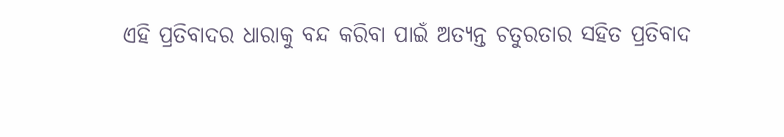ଏହି ପ୍ରତିବାଦର ଧାରାକୁ ବନ୍ଦ କରିବା ପାଇଁ ଅତ୍ୟନ୍ତ ଚତୁରତାର ସହିତ ପ୍ରତିବାଦ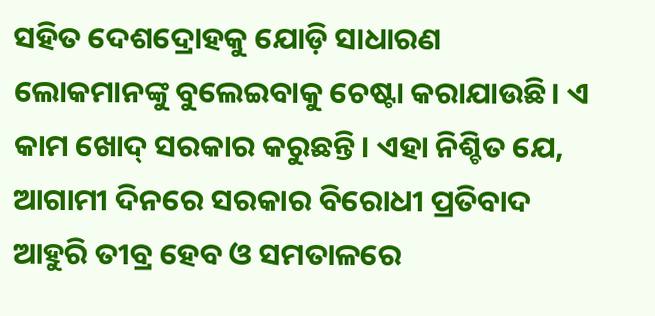ସହିତ ଦେଶଦ୍ରୋହକୁ ଯୋଡ଼ି ସାଧାରଣ ଲୋକମାନଙ୍କୁ ବୁଲେଇବାକୁ ଚେଷ୍ଟା କରାଯାଉଛି। ଏ କାମ ଖୋଦ୍‌ ସରକାର କରୁଛନ୍ତି। ଏହା ନିଶ୍ଚିତ ଯେ, ଆଗାମୀ ଦିନରେ ସରକାର ବିରୋଧୀ ପ୍ରତିବାଦ ଆହୁରି ତୀବ୍ର ହେବ ଓ ସମତାଳରେ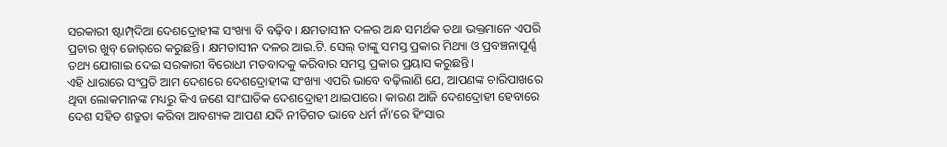ସରକାରୀ ଷ୍ଟାମ୍ପ୍‌ଦିଆ ଦେଶଦ୍ରୋହୀଙ୍କ ସଂଖ୍ୟା ବି ବଢ଼ିବ। କ୍ଷମତାସୀନ ଦଳର ଅନ୍ଧ ସମର୍ଥକ ତଥା ଭକ୍ତମାନେ ଏପରି ପ୍ରଚାର ଖୁବ୍‌ ଜୋର୍‌ରେ କରୁଛନ୍ତି। କ୍ଷମତାସୀନ ଦଳର ଆଇ.ଟି. ସେଲ୍‌ ତାଙ୍କୁ ସମସ୍ତ ପ୍ରକାର ମିଥ୍ୟା ଓ ପ୍ରବଞ୍ଚନାପୂର୍ଣ୍ଣ ତଥ୍ୟ ଯୋଗାଇ ଦେଇ ସରକାରୀ ବିରୋଧୀ ମତବାଦକୁ କରିବାର ସମସ୍ତ ପ୍ରକାର ପ୍ରୟାସ କରୁଛନ୍ତି।
ଏହି ଧାରାରେ ସଂପ୍ରତି ଆମ ଦେଶରେ ଦେଶଦ୍ରୋହୀଙ୍କ ସଂଖ୍ୟା ଏପରି ଭାବେ ବଢ଼ିଲାଣି ଯେ, ଆପଣଙ୍କ ଚାରିପାଖରେ ଥିବା ଲୋକମାନଙ୍କ ମଧ୍ୟରୁ କିଏ ଜଣେ ସାଂଘାତିକ ଦେଶଦ୍ରୋହୀ ଥାଇପାରେ। କାରଣ ଆଜି ଦେଶଦ୍ରୋହୀ ହେବାରେ ଦେଶ ସହିତ ଶତ୍ରୁତା କରିବା ଆବଶ୍ୟକ ଆପଣ ଯଦି ନୀତିଗତ ଭାବେ ଧର୍ମ ନାଁ’ରେ ହିଂସାର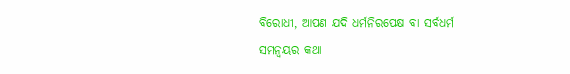ବିରୋଧୀ, ଆପଣ ଯଦି ଧର୍ମନିରପେକ୍ଷ ବା ସର୍ବଧର୍ମ ସମନ୍ବୟର କଥା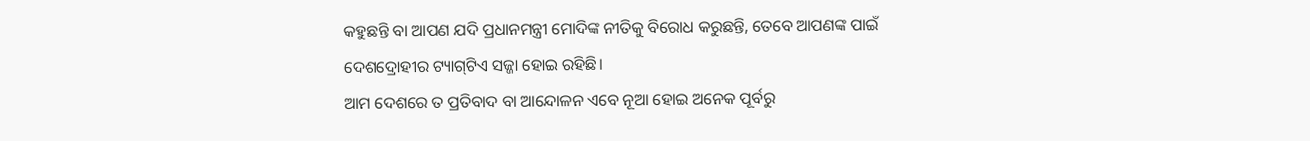କହୁଛନ୍ତି ବା ଆପଣ ଯଦି ପ୍ରଧାନମନ୍ତ୍ରୀ ମୋଦିଙ୍କ ନୀତିକୁ ବିରୋଧ କରୁଛନ୍ତି, ତେବେ ଆପଣଙ୍କ ପାଇଁ ଦେଶଦ୍ରୋହୀର ଟ୍ୟାଗ୍‌ଟିଏ ସଜ୍ଜା ହୋଇ ରହିଛି।
ଆମ ଦେଶରେ ତ ପ୍ରତିବାଦ ବା ଆନ୍ଦୋଳନ ଏବେ ନୂଆ ହୋଇ ଅନେକ ପୂର୍ବରୁ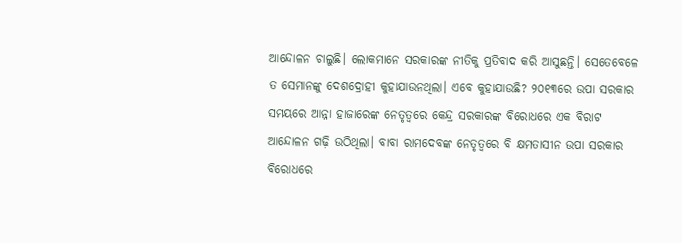ଆନ୍ଦୋଳନ ଚାଲୁଛି। ଲୋକମାନେ ସରକାରଙ୍କ ନୀତିକୁ ପ୍ରତିବାଦ କରି ଆସୁଛନ୍ତି। ସେତେବେଳେ ତ ସେମାନଙ୍କୁ ଦେଶଦ୍ରୋହୀ କୁହାଯାଉନଥିଲା। ଏବେ କୁହାଯାଉଛି? ୨୦୧୩ରେ ଉପା ସରକାର ସମୟରେ ଆନ୍ନା ହାଜାରେଙ୍କ ନେତୃତ୍ୱରେ କେନ୍ଦ୍ର ସରକାରଙ୍କ ବିରୋଧରେ ଏକ ବିରାଟ ଆନ୍ଦୋଳନ ଗଢ଼ି ଉଠିଥିଲା। ବାବା ରାମଦେବଙ୍କ ନେତୃତ୍ୱରେ ବି କ୍ଷମତାସୀନ ଉପା ସରକାର ବିରୋଧରେ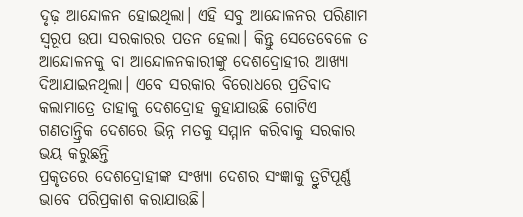ଦୃଢ଼ ଆନ୍ଦୋଳନ ହୋଇଥିଲା। ଏହି ସବୁ ଆନ୍ଦୋଳନର ପରିଣାମ ସ୍ବରୂପ ଉପା ସରକାରର ପତନ ହେଲା। କିନ୍ତୁ ସେତେବେଳେ ତ ଆନ୍ଦୋଳନକୁ ବା ଆନ୍ଦୋଳନକାରୀଙ୍କୁ ଦେଶଦ୍ରୋହୀର ଆଖ୍ୟା ଦିଆଯାଇନଥିଲା। ଏବେ ସରକାର ବିରୋଧରେ ପ୍ରତିବାଦ କଲାମାତ୍ରେ ତାହାକୁ ଦେଶଦ୍ରୋହ କୁହାଯାଉଛି ଗୋଟିଏ ଗଣତାନ୍ତ୍ରିକ ଦେଶରେ ଭିନ୍ନ ମତକୁ ସମ୍ମାନ କରିବାକୁ ସରକାର ଭୟ କରୁଛନ୍ତି
ପ୍ରକୃତରେ ଦେଶଦ୍ରୋହୀଙ୍କ ସଂଖ୍ୟା ଦେଶର ସଂଜ୍ଞାକୁ ତ୍ରୁଟିପୂର୍ଣ୍ଣ ଭାବେ ପରିପ୍ରକାଶ କରାଯାଉଛି।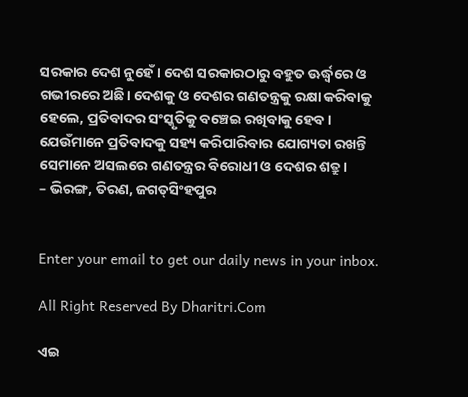ସରକାର ଦେଶ ନୁହେଁ। ଦେଶ ସରକାରଠାରୁ ବହୁତ ଊର୍ଦ୍ଧ୍ୱରେ ଓ ଗଭୀରରେ ଅଛି। ଦେଶକୁ ଓ ଦେଶର ଗଣତନ୍ତ୍ରକୁ ରକ୍ଷା କରିବାକୁ ହେଲେ, ପ୍ରତିବାଦର ସଂସ୍କୃତିକୁ ବଞ୍ଚେଇ ରଖିବାକୁ ହେବ। ଯେଉଁମାନେ ପ୍ରତିବାଦକୁ ସହ୍ୟ କରିପାରିବାର ଯୋଗ୍ୟତା ରଖନ୍ତି ସେମାନେ ଅସଲରେ ଗଣତନ୍ତ୍ରର ବିରୋଧୀ ଓ ଦେଶର ଶତ୍ରୁ।
– ଭିରଙ୍ଗ, ତିରଣ, ଜଗତ୍‌ସିଂହପୁର


Enter your email to get our daily news in your inbox.

All Right Reserved By Dharitri.Com

ଏଇ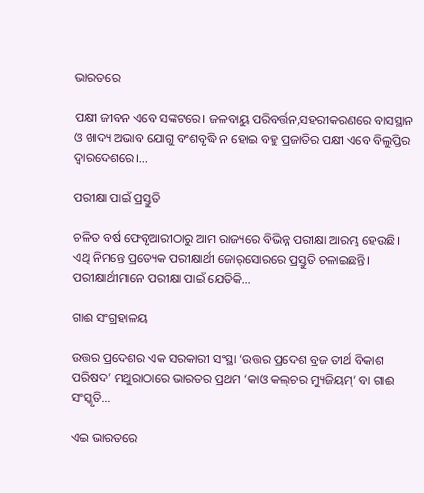ଭାରତରେ

ପକ୍ଷୀ ଜୀବନ ଏବେ ସଙ୍କଟରେ। ଜଳବାୟୁ ପରିବର୍ତ୍ତନ,ସହରୀକରଣରେ ବାସସ୍ଥାନ ଓ ଖାଦ୍ୟ ଅଭାବ ଯୋଗୁ ବଂଶବୃଦ୍ଧି ନ ହୋଇ ବହୁ ପ୍ରଜାତିର ପକ୍ଷୀ ଏବେ ବିଲୁପ୍ତିର ଦ୍ୱାରଦେଶରେ।…

ପରୀକ୍ଷା ପାଇଁ ପ୍ରସ୍ତୁତି

ଚଳିତ ବର୍ଷ ଫେବୃଆରୀଠାରୁ ଆମ ରାଜ୍ୟରେ ବିଭିନ୍ନ ପରୀକ୍ଷା ଆରମ୍ଭ ହେଉଛି। ଏଥି ନିମନ୍ତେ ପ୍ରତ୍ୟେକ ପରୀକ୍ଷାର୍ଥୀ ଜୋର୍‌ସୋରରେ ପ୍ରସ୍ତୁତି ଚଳାଇଛନ୍ତି। ପରୀକ୍ଷାର୍ଥୀମାନେ ପରୀକ୍ଷା ପାଇଁ ଯେତିକି…

ଗାଈ ସଂଗ୍ରହାଳୟ

ଉତ୍ତର ପ୍ରଦେଶର ଏକ ସରକାରୀ ସଂସ୍ଥା ‘ଉତ୍ତର ପ୍ରଦେଶ ବ୍ରଜ ତୀର୍ଥ ବିକାଶ ପରିଷଦ’ ମଥୁରାଠାରେ ଭାରତର ପ୍ରଥମ ‘କାଓ କଲ୍‌ଚର ମ୍ୟୁଜିୟମ୍‌’ ବା ଗାଈ ସଂସ୍କୃତି…

ଏଇ ଭାରତରେ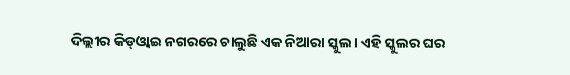ଦିଲ୍ଲୀର କିଡ୍‌ଓ୍ବାଇ ନଗରରେ ଚାଲୁଛି ଏକ ନିଆରା ସ୍କୁଲ। ଏହି ସ୍କୁଲର ଘର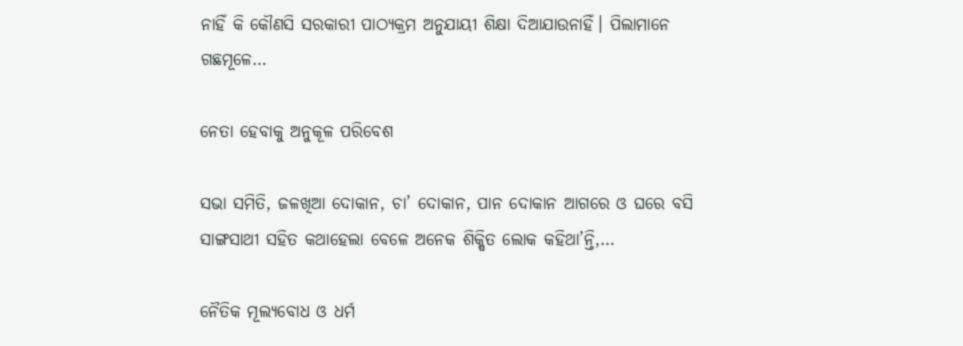ନାହିଁ କି କୌଣସି ସରକାରୀ ପାଠ୍ୟକ୍ରମ ଅନୁଯାୟୀ ଶିକ୍ଷା ଦିଆଯାଉନାହିଁ। ପିଲାମାନେ ଗଛମୂଳେ…

ନେତା ହେବାକୁ ଅନୁକୂଳ ପରିବେଶ

ସଭା ସମିତି, ଜଳଖିଆ ଦୋକାନ, ଚା’ ଦୋକାନ, ପାନ ଦୋକାନ ଆଗରେ ଓ ଘରେ ବସି ସାଙ୍ଗସାଥୀ ସହିତ କଥାହେଲା ବେଳେ ଅନେକ ଶିକ୍ଷିତ ଲୋକ କହିଥା’ନ୍ତି,…

ନୈତିକ ମୂଲ୍ୟବୋଧ ଓ ଧର୍ମ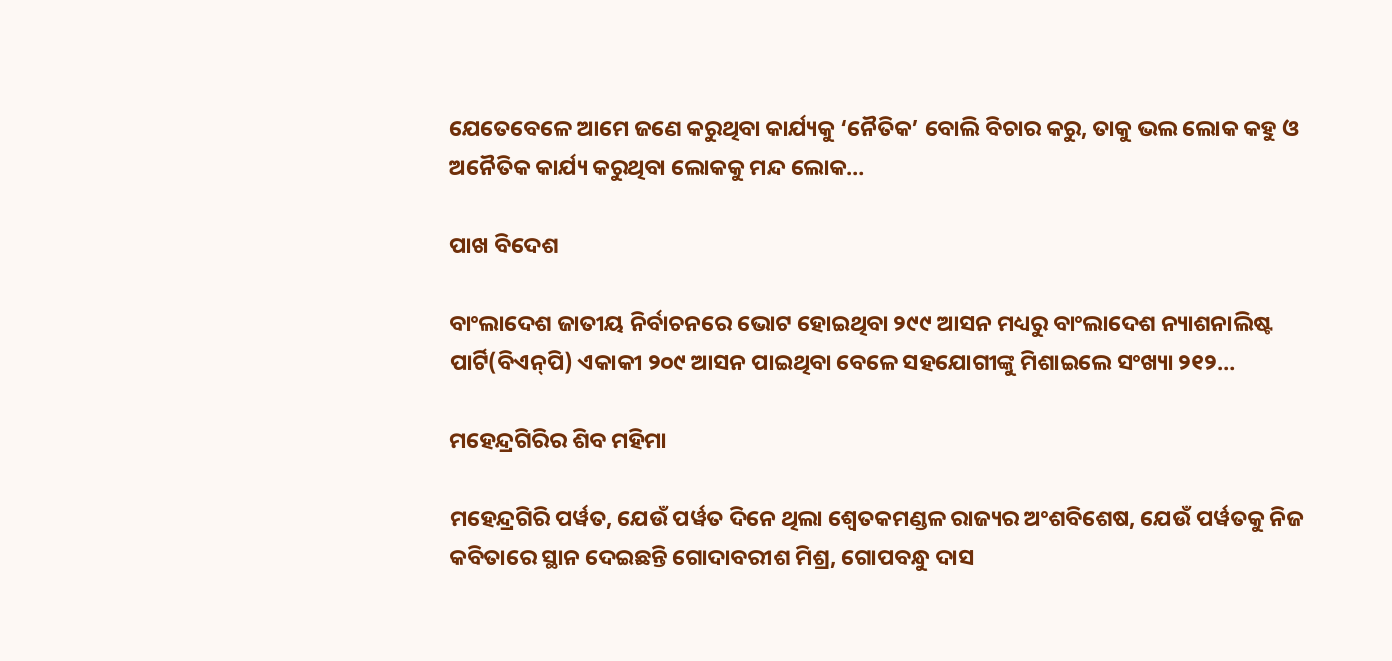ଯେତେବେଳେ ଆମେ ଜଣେ କରୁଥିବା କାର୍ଯ୍ୟକୁ ‘ନୈତିକ’ ବୋଲି ବିଚାର କରୁ, ତାକୁ ଭଲ ଲୋକ କହୁ ଓ ଅନୈତିକ କାର୍ଯ୍ୟ କରୁଥିବା ଲୋକକୁ ମନ୍ଦ ଲୋକ…

ପାଖ ବିଦେଶ

ବାଂଲାଦେଶ ଜାତୀୟ ନିର୍ବାଚନରେ ଭୋଟ ହୋଇଥିବା ୨୯୯ ଆସନ ମଧ୍ୟରୁ ବାଂଲାଦେଶ ନ୍ୟାଶନାଲିଷ୍ଟ ପାର୍ଟି(ବିଏନ୍‌ପି) ଏକାକୀ ୨୦୯ ଆସନ ପାଇଥିବା ବେଳେ ସହଯୋଗୀଙ୍କୁ ମିଶାଇଲେ ସଂଖ୍ୟା ୨୧୨…

ମହେନ୍ଦ୍ରଗିରିର ଶିବ ମହିମା

ମହେନ୍ଦ୍ରଗିରି ପର୍ୱତ, ଯେଉଁ ପର୍ୱତ ଦିନେ ଥିଲା ଶ୍ୱେତକମଣ୍ଡଳ ରାଜ୍ୟର ଅଂଶବିଶେଷ, ଯେଉଁ ପର୍ୱତକୁ ନିଜ କବିତାରେ ସ୍ଥାନ ଦେଇଛନ୍ତି ଗୋଦାବରୀଶ ମିଶ୍ର, ଗୋପବନ୍ଧୁ ଦାସ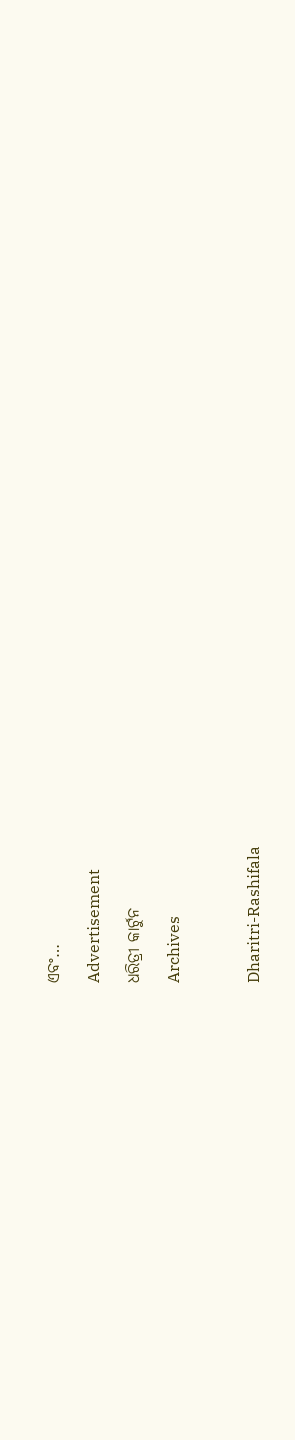ଏବଂ…

Advertisement

ଧରିତ୍ରୀ କାର୍ଟୁନ

Archives



Dharitri-Rashifala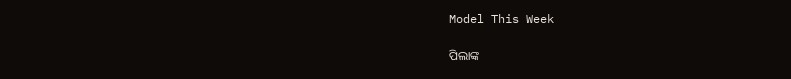Model This Week

ପିଲାଙ୍କ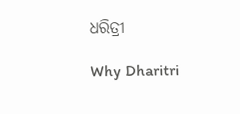ଧରିତ୍ରୀ

Why Dharitri